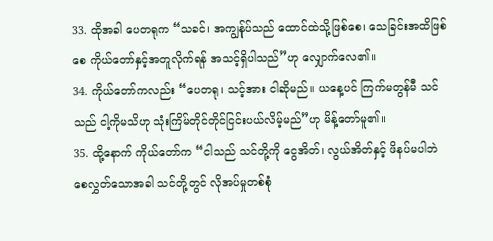33. ထိုအခါ ပေတရုက “သခင်၊ အကျွန်ုပ်သည် ထောင်ထဲသို့ဖြစ်စေ၊ သေခြင်းအထိဖြစ်စေ ကိုယ်တော်နှင့်အတူလိုက်ရန် အသင့်ရှိပါသည်”ဟု လျှောက်လေ၏။
34. ကိုယ်တော်ကလည်း “ပေတရု၊ သင့်အား ငါဆိုမည်။ ယနေ့ပင် ကြက်မတွန်မီ သင်သည် ငါ့ကိုမသိဟု သုံးကြိမ်တိုင်တိုင်ငြင်းပယ်လိမ့်မည်”ဟု မိန့်တော်မူ၏။
35. ထို့နောက် ကိုယ်တော်က “ငါသည် သင်တို့ကို ငွေအိတ်၊ လွယ်အိတ်နှင့် ဖိနပ်မပါဘဲ စေလွှတ်သောအခါ သင်တို့တွင် လိုအပ်မှုတစ်စုံ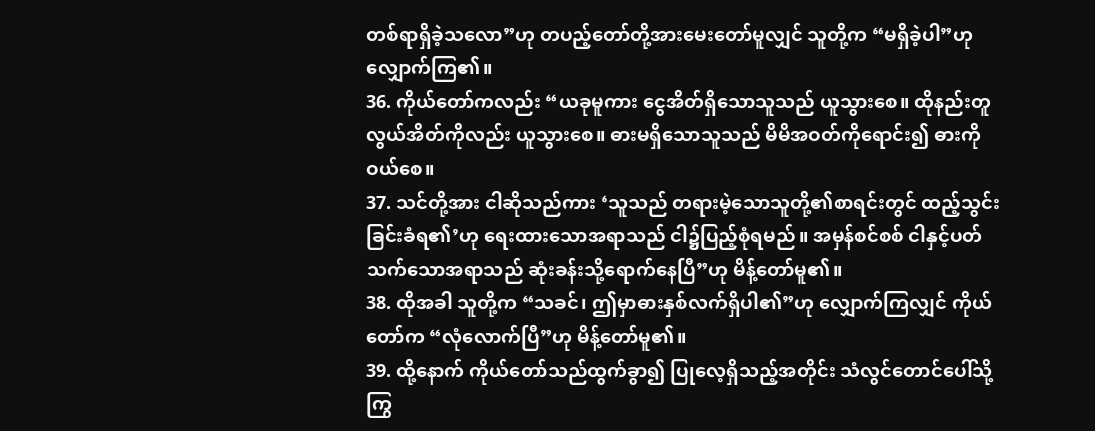တစ်ရာရှိခဲ့သလော”ဟု တပည့်တော်တို့အားမေးတော်မူလျှင် သူတို့က “မရှိခဲ့ပါ”ဟု လျှောက်ကြ၏။
36. ကိုယ်တော်ကလည်း “ယခုမူကား ငွေအိတ်ရှိသောသူသည် ယူသွားစေ။ ထိုနည်းတူ လွယ်အိတ်ကိုလည်း ယူသွားစေ။ ဓားမရှိသောသူသည် မိမိအဝတ်ကိုရောင်း၍ ဓားကိုဝယ်စေ။
37. သင်တို့အား ငါဆိုသည်ကား ‘သူသည် တရားမဲ့သောသူတို့၏စာရင်းတွင် ထည့်သွင်းခြင်းခံရ၏’ဟု ရေးထားသောအရာသည် ငါ၌ပြည့်စုံရမည်။ အမှန်စင်စစ် ငါနှင့်ပတ်သက်သောအရာသည် ဆုံးခန်းသို့ရောက်နေပြီ”ဟု မိန့်တော်မူ၏။
38. ထိုအခါ သူတို့က “သခင်၊ ဤမှာဓားနှစ်လက်ရှိပါ၏”ဟု လျှောက်ကြလျှင် ကိုယ်တော်က “လုံလောက်ပြီ”ဟု မိန့်တော်မူ၏။
39. ထို့နောက် ကိုယ်တော်သည်ထွက်ခွာ၍ ပြုလေ့ရှိသည့်အတိုင်း သံလွင်တောင်ပေါ်သို့ကြွ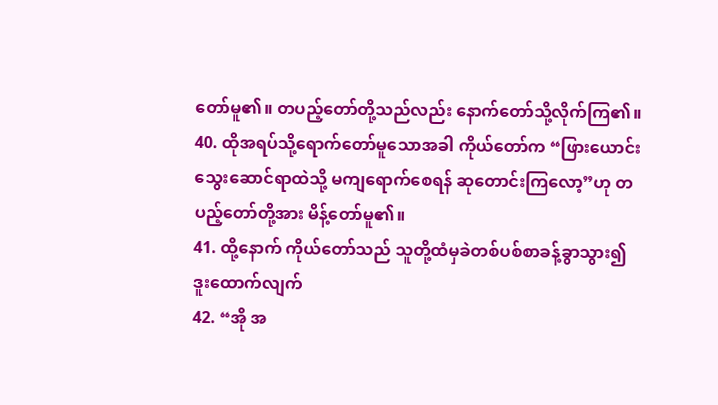တော်မူ၏။ တပည့်တော်တို့သည်လည်း နောက်တော်သို့လိုက်ကြ၏။
40. ထိုအရပ်သို့ရောက်တော်မူသောအခါ ကိုယ်တော်က “ဖြားယောင်းသွေးဆောင်ရာထဲသို့ မကျရောက်စေရန် ဆုတောင်းကြလော့”ဟု တပည့်တော်တို့အား မိန့်တော်မူ၏။
41. ထို့နောက် ကိုယ်တော်သည် သူတို့ထံမှခဲတစ်ပစ်စာခန့်ခွာသွား၍ ဒူးထောက်လျက်
42. “အို အ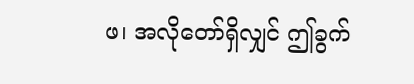ဖ၊ အလိုတော်ရှိလျှင် ဤခွက်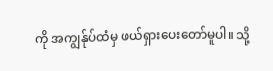ကို အကျွန်ုပ်ထံမှ ဖယ်ရှားပေးတော်မူပါ။ သို့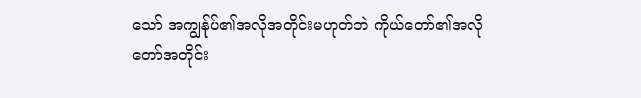သော် အကျွန်ုပ်၏အလိုအတိုင်းမဟုတ်ဘဲ ကိုယ်တော်၏အလိုတော်အတိုင်း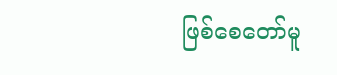ဖြစ်စေတော်မူ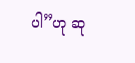ပါ”ဟု ဆု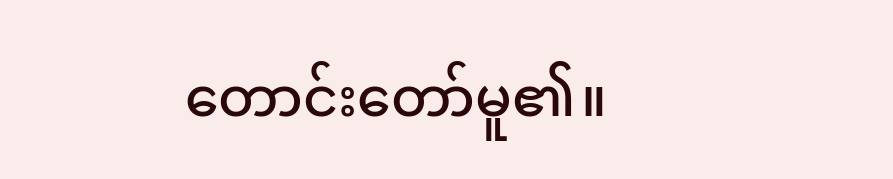တောင်းတော်မူ၏။